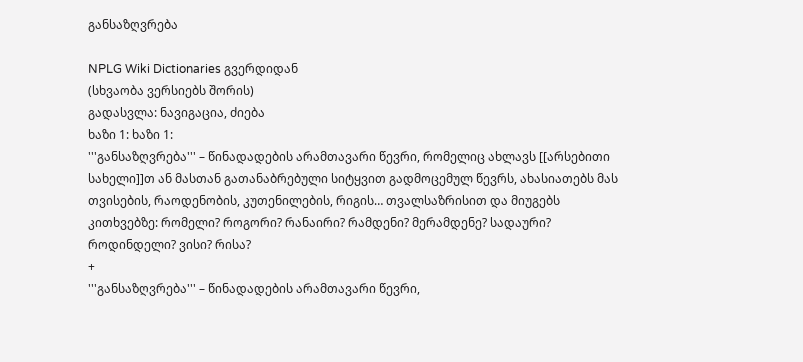განსაზღვრება

NPLG Wiki Dictionaries გვერდიდან
(სხვაობა ვერსიებს შორის)
გადასვლა: ნავიგაცია, ძიება
ხაზი 1: ხაზი 1:
'''განსაზღვრება''' – წინადადების არამთავარი წევრი, რომელიც ახლავს [[არსებითი სახელი]]თ ან მასთან გათანაბრებული სიტყვით გადმოცემულ წევრს, ახასიათებს მას თვისების, რაოდენობის, კუთენილების, რიგის… თვალსაზრისით და მიუგებს კითხვებზე: რომელი? როგორი? რანაირი? რამდენი? მერამდენე? სადაური? როდინდელი? ვისი? რისა?
+
'''განსაზღვრება''' – წინადადების არამთავარი წევრი,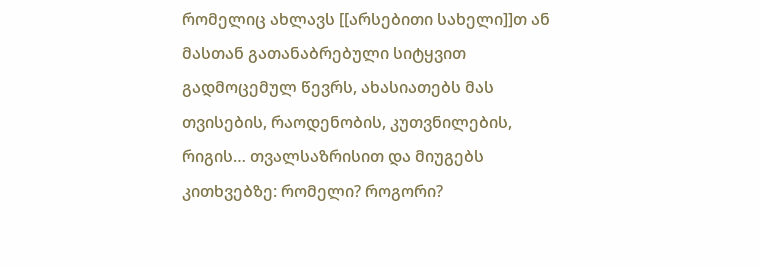რომელიც ახლავს [[არსებითი სახელი]]თ ან მასთან გათანაბრებული სიტყვით გადმოცემულ წევრს, ახასიათებს მას თვისების, რაოდენობის, კუთვნილების, რიგის… თვალსაზრისით და მიუგებს კითხვებზე: რომელი? როგორი?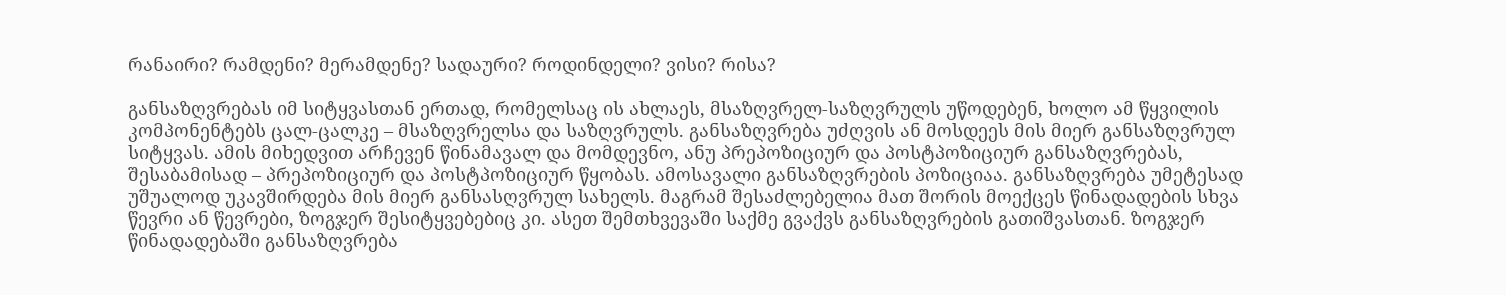რანაირი? რამდენი? მერამდენე? სადაური? როდინდელი? ვისი? რისა?

განსაზღვრებას იმ სიტყვასთან ერთად, რომელსაც ის ახლაეს, მსაზღვრელ-საზღვრულს უწოდებენ, ხოლო ამ წყვილის კომპონენტებს ცალ-ცალკე – მსაზღვრელსა და საზღვრულს. განსაზღვრება უძღვის ან მოსდეეს მის მიერ განსაზღვრულ სიტყვას. ამის მიხედვით არჩევენ წინამავალ და მომდევნო, ანუ პრეპოზიციურ და პოსტპოზიციურ განსაზღვრებას, შესაბამისად – პრეპოზიციურ და პოსტპოზიციურ წყობას. ამოსავალი განსაზღვრების პოზიციაა. განსაზღვრება უმეტესად უშუალოდ უკავშირდება მის მიერ განსასღვრულ სახელს. მაგრამ შესაძლებელია მათ შორის მოექცეს წინადადების სხვა წევრი ან წევრები, ზოგჯერ შესიტყვებებიც კი. ასეთ შემთხვევაში საქმე გვაქვს განსაზღვრების გათიშვასთან. ზოგჯერ წინადადებაში განსაზღვრება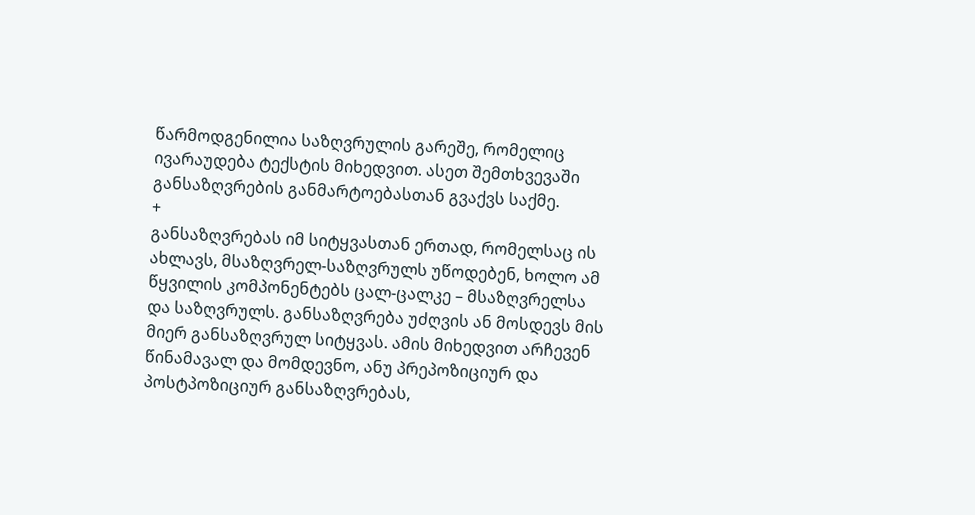წარმოდგენილია საზღვრულის გარეშე, რომელიც ივარაუდება ტექსტის მიხედვით. ასეთ შემთხვევაში განსაზღვრების განმარტოებასთან გვაქვს საქმე.
+
განსაზღვრებას იმ სიტყვასთან ერთად, რომელსაც ის ახლავს, მსაზღვრელ-საზღვრულს უწოდებენ, ხოლო ამ წყვილის კომპონენტებს ცალ-ცალკე – მსაზღვრელსა და საზღვრულს. განსაზღვრება უძღვის ან მოსდევს მის მიერ განსაზღვრულ სიტყვას. ამის მიხედვით არჩევენ წინამავალ და მომდევნო, ანუ პრეპოზიციურ და პოსტპოზიციურ განსაზღვრებას,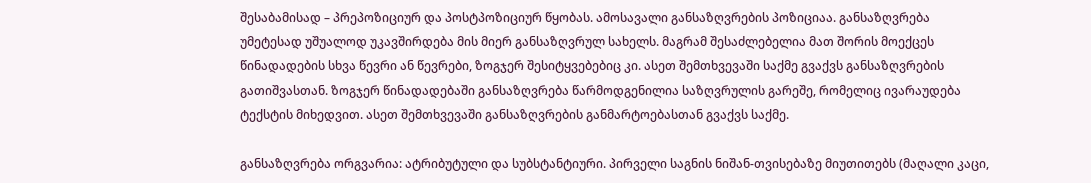შესაბამისად – პრეპოზიციურ და პოსტპოზიციურ წყობას. ამოსავალი განსაზღვრების პოზიციაა. განსაზღვრება უმეტესად უშუალოდ უკავშირდება მის მიერ განსაზღვრულ სახელს. მაგრამ შესაძლებელია მათ შორის მოექცეს წინადადების სხვა წევრი ან წევრები, ზოგჯერ შესიტყვებებიც კი. ასეთ შემთხვევაში საქმე გვაქვს განსაზღვრების გათიშვასთან. ზოგჯერ წინადადებაში განსაზღვრება წარმოდგენილია საზღვრულის გარეშე, რომელიც ივარაუდება ტექსტის მიხედვით. ასეთ შემთხვევაში განსაზღვრების განმარტოებასთან გვაქვს საქმე.

განსაზღვრება ორგვარია: ატრიბუტული და სუბსტანტიური. პირველი საგნის ნიშან-თვისებაზე მიუთითებს (მაღალი კაცი,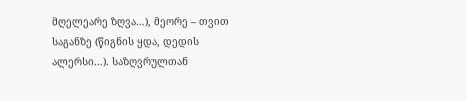მღელეარე ზღვა…), მეორე – თვით საგანზე (წიგნის ყდა, დედის ალერსი…). საზღვრულთან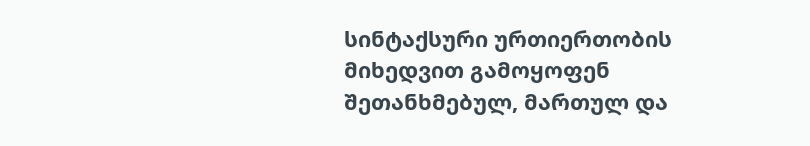სინტაქსური ურთიერთობის მიხედვით გამოყოფენ შეთანხმებულ, მართულ და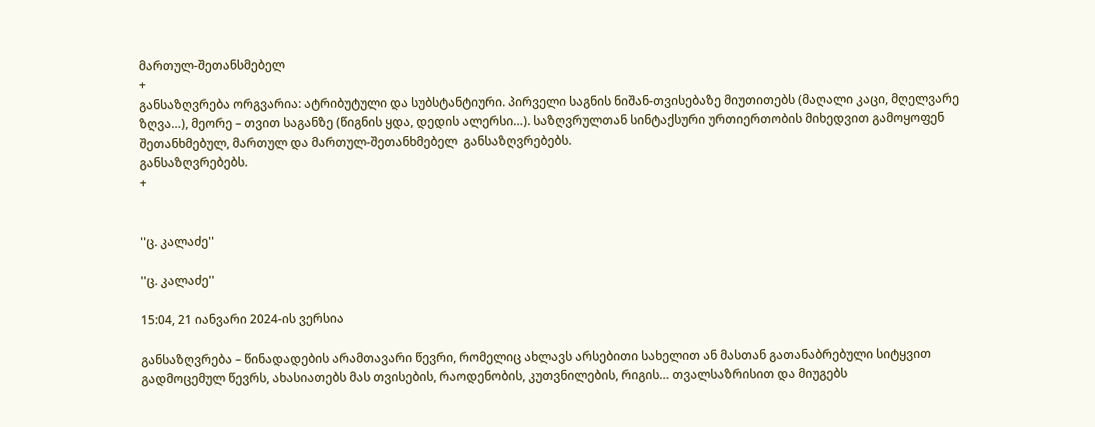მართულ-შეთანსმებელ
+
განსაზღვრება ორგვარია: ატრიბუტული და სუბსტანტიური. პირველი საგნის ნიშან-თვისებაზე მიუთითებს (მაღალი კაცი, მღელვარე ზღვა…), მეორე – თვით საგანზე (წიგნის ყდა, დედის ალერსი…). საზღვრულთან სინტაქსური ურთიერთობის მიხედვით გამოყოფენ შეთანხმებულ, მართულ და მართულ-შეთანხმებელ  განსაზღვრებებს.
განსაზღვრებებს.
+


''ც. კალაძე''

''ც. კალაძე''

15:04, 21 იანვარი 2024-ის ვერსია

განსაზღვრება – წინადადების არამთავარი წევრი, რომელიც ახლავს არსებითი სახელით ან მასთან გათანაბრებული სიტყვით გადმოცემულ წევრს, ახასიათებს მას თვისების, რაოდენობის, კუთვნილების, რიგის… თვალსაზრისით და მიუგებს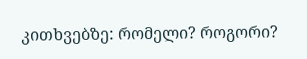კითხვებზე: რომელი? როგორი?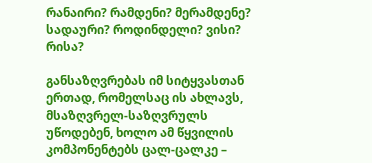რანაირი? რამდენი? მერამდენე? სადაური? როდინდელი? ვისი? რისა?

განსაზღვრებას იმ სიტყვასთან ერთად, რომელსაც ის ახლავს, მსაზღვრელ-საზღვრულს უწოდებენ, ხოლო ამ წყვილის კომპონენტებს ცალ-ცალკე –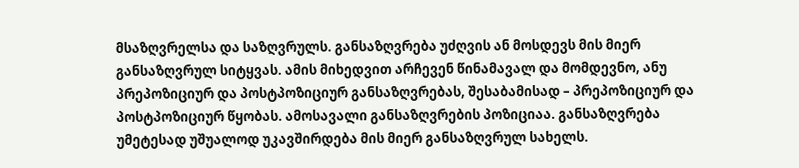მსაზღვრელსა და საზღვრულს. განსაზღვრება უძღვის ან მოსდევს მის მიერ განსაზღვრულ სიტყვას. ამის მიხედვით არჩევენ წინამავალ და მომდევნო, ანუ პრეპოზიციურ და პოსტპოზიციურ განსაზღვრებას, შესაბამისად – პრეპოზიციურ და პოსტპოზიციურ წყობას. ამოსავალი განსაზღვრების პოზიციაა. განსაზღვრება უმეტესად უშუალოდ უკავშირდება მის მიერ განსაზღვრულ სახელს.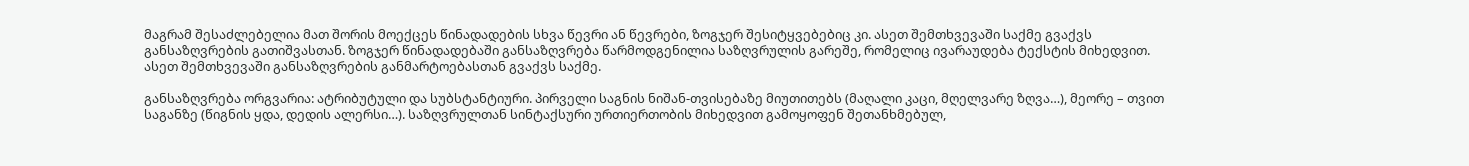მაგრამ შესაძლებელია მათ შორის მოექცეს წინადადების სხვა წევრი ან წევრები, ზოგჯერ შესიტყვებებიც კი. ასეთ შემთხვევაში საქმე გვაქვს განსაზღვრების გათიშვასთან. ზოგჯერ წინადადებაში განსაზღვრება წარმოდგენილია საზღვრულის გარეშე, რომელიც ივარაუდება ტექსტის მიხედვით. ასეთ შემთხვევაში განსაზღვრების განმარტოებასთან გვაქვს საქმე.

განსაზღვრება ორგვარია: ატრიბუტული და სუბსტანტიური. პირველი საგნის ნიშან-თვისებაზე მიუთითებს (მაღალი კაცი, მღელვარე ზღვა…), მეორე – თვით საგანზე (წიგნის ყდა, დედის ალერსი…). საზღვრულთან სინტაქსური ურთიერთობის მიხედვით გამოყოფენ შეთანხმებულ,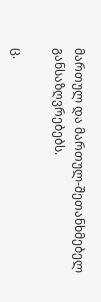მართულ და მართულ-შეთანხმებელ განსაზღვრებებს.

ც.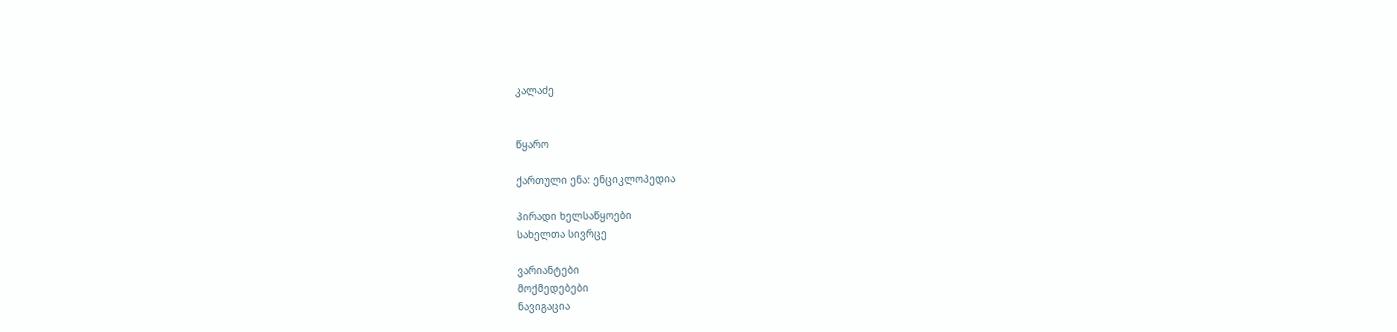კალაძე


წყარო

ქართული ენა: ენციკლოპედია

პირადი ხელსაწყოები
სახელთა სივრცე

ვარიანტები
მოქმედებები
ნავიგაცია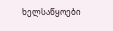ხელსაწყოები